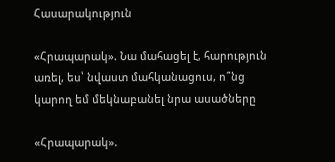Հասարակություն

«Հրապարակ». Նա մահացել է, հարություն առել, ես՝ նվաստ մահկանացուս, ո՞նց կարող եմ մեկնաբանել նրա ասածները

«Հրապարակ».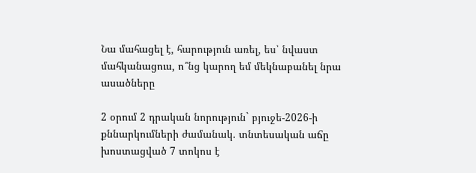Նա մահացել է, հարություն առել, ես՝ նվաստ մահկանացուս, ո՞նց կարող եմ մեկնաբանել նրա ասածները

2 օրում 2 դրական նորություն` բյուջե-2026-ի քննարկումների ժամանակ. տնտեսական աճը խոստացված 7 տոկոս է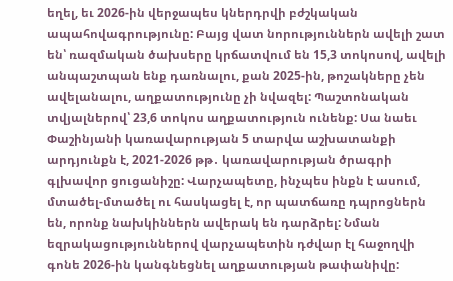եղել, եւ 2026-ին վերջապես կներդրվի բժշկական ապահովագրությունը: Բայց վատ նորություններն ավելի շատ են՝ ռազմական ծախսերը կրճատվում են 15,3 տոկոսով, ավելի անպաշտպան ենք դառնալու, քան 2025-ին, թոշակները չեն ավելանալու, աղքատությունը չի նվազել: Պաշտոնական տվյալներով՝ 23,6 տոկոս աղքատություն ունենք: Սա նաեւ Փաշինյանի կառավարության 5 տարվա աշխատանքի արդյունքն է, 2021-2026 թթ․ կառավարության ծրագրի գլխավոր ցուցանիշը: Վարչապետը, ինչպես ինքն է ասում, մտածել-մտածել ու հասկացել է, որ պատճառը դպրոցներն են, որոնք նախկիններն ավերակ են դարձրել: Նման եզրակացություններով վարչապետին դժվար էլ հաջողվի գոնե 2026-ին կանգնեցնել աղքատության թափանիվը: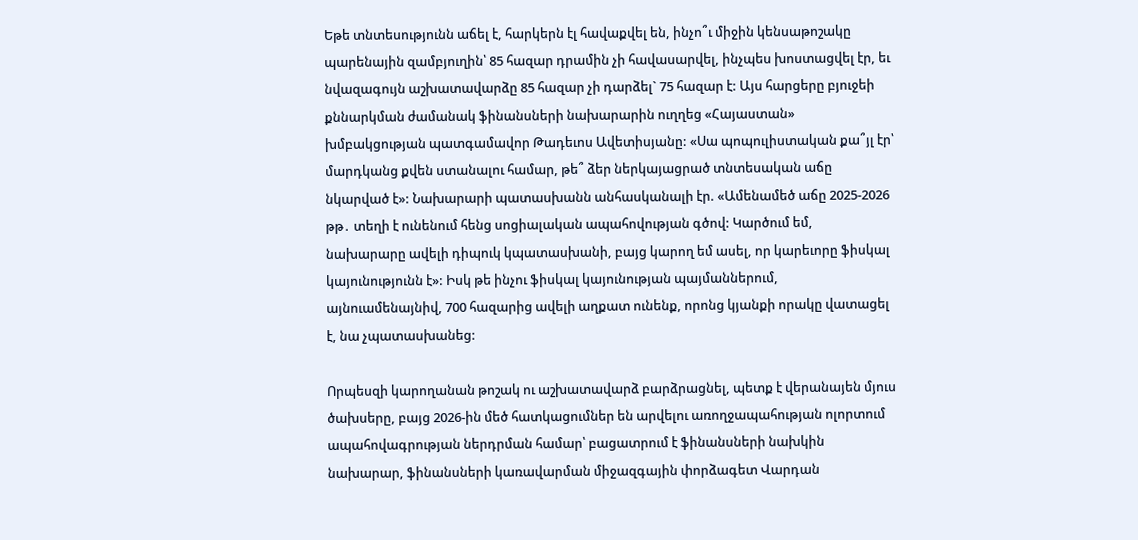Եթե տնտեսությունն աճել է, հարկերն էլ հավաքվել են, ինչո՞ւ միջին կենսաթոշակը պարենային զամբյուղին՝ 85 հազար դրամին չի հավասարվել, ինչպես խոստացվել էր, եւ նվազագույն աշխատավարձը 85 հազար չի դարձել` 75 հազար է: Այս հարցերը բյուջեի քննարկման ժամանակ ֆինանսների նախարարին ուղղեց «Հայաստան» խմբակցության պատգամավոր Թադեւոս Ավետիսյանը: «Սա պոպուլիստական քա՞յլ էր՝ մարդկանց քվեն ստանալու համար, թե՞ ձեր ներկայացրած տնտեսական աճը նկարված է»: Նախարարի պատասխանն անհասկանալի էր. «Ամենամեծ աճը 2025-2026 թթ․ տեղի է ունենում հենց սոցիալական ապահովության գծով: Կարծում եմ, նախարարը ավելի դիպուկ կպատասխանի, բայց կարող եմ ասել, որ կարեւորը ֆիսկալ կայունությունն է»: Իսկ թե ինչու ֆիսկալ կայունության պայմաններում, այնուամենայնիվ, 700 հազարից ավելի աղքատ ունենք, որոնց կյանքի որակը վատացել է, նա չպատասխանեց:

Որպեսզի կարողանան թոշակ ու աշխատավարձ բարձրացնել, պետք է վերանայեն մյուս ծախսերը, բայց 2026-ին մեծ հատկացումներ են արվելու առողջապահության ոլորտում ապահովագրության ներդրման համար՝ բացատրում է ֆինանսների նախկին նախարար, ֆինանսների կառավարման միջազգային փորձագետ Վարդան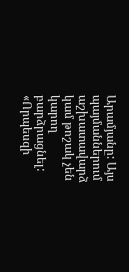Արամյանը: Այս պայմաններում աշխատավարձ կամ թոշակ չեն կարող բարձրացնել: «Որպեսզի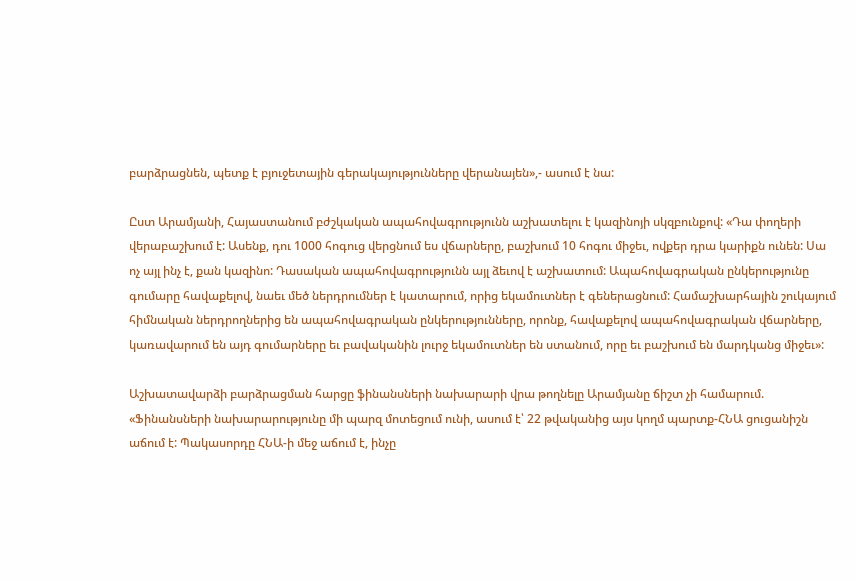բարձրացնեն, պետք է բյուջետային գերակայությունները վերանայեն»,- ասում է նա:

Ըստ Արամյանի, Հայաստանում բժշկական ապահովագրությունն աշխատելու է կազինոյի սկզբունքով: «Դա փողերի վերաբաշխում է: Ասենք, դու 1000 հոգուց վերցնում ես վճարները, բաշխում 10 հոգու միջեւ, ովքեր դրա կարիքն ունեն: Սա ոչ այլ ինչ է, քան կազինո: Դասական ապահովագրությունն այլ ձեւով է աշխատում: Ապահովագրական ընկերությունը գումարը հավաքելով, նաեւ մեծ ներդրումներ է կատարում, որից եկամուտներ է գեներացնում: Համաշխարհային շուկայում հիմնական ներդրողներից են ապահովագրական ընկերությունները, որոնք, հավաքելով ապահովագրական վճարները, կառավարում են այդ գումարները եւ բավականին լուրջ եկամուտներ են ստանում, որը եւ բաշխում են մարդկանց միջեւ»:

Աշխատավարձի բարձրացման հարցը ֆինանսների նախարարի վրա թողնելը Արամյանը ճիշտ չի համարում. «Ֆինանսների նախարարությունը մի պարզ մոտեցում ունի, ասում է՝ 22 թվականից այս կողմ պարտք-ՀՆԱ ցուցանիշն աճում է: Պակասորդը ՀՆԱ-ի մեջ աճում է, ինչը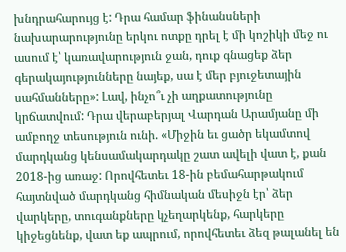խնդրահարույց է: Դրա համար ֆինանսների նախարարությունը երկու ոտքը դրել է մի կոշիկի մեջ ու ասում է՝ կառավարություն ջան, դուք գնացեք ձեր գերակայությունները նայեք, սա է մեր բյուջետային սահմանները»: Լավ, ինչո՞ւ չի աղքատությունը կրճատվում: Դրա վերաբերյալ Վարդան Արամյանը մի ամբողջ տեսություն ունի. «Միջին եւ ցածր եկամտով մարդկանց կենսամակարդակը շատ ավելի վատ է, քան 2018-ից առաջ: Որովհետեւ 18-ին բեմահարթակում հայտնված մարդկանց հիմնական մեսիջն էր՝ ձեր վարկերը, տուգանքները կչեղարկենք, հարկերը կիջեցնենք, վատ եք ապրում, որովհետեւ ձեզ թալանել են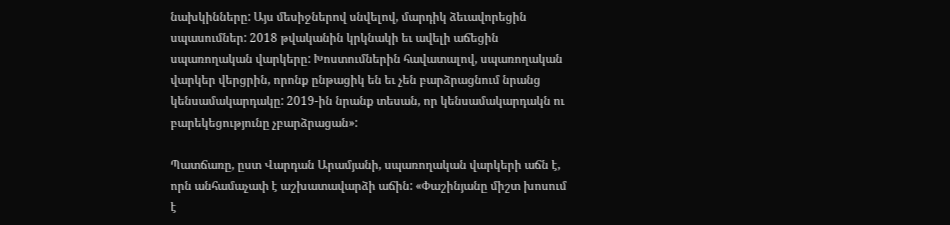նախկինները: Այս մեսիջներով սնվելով, մարդիկ ձեւավորեցին սպասումներ: 2018 թվականին կրկնակի եւ ավելի աճեցին սպառողական վարկերը: Խոստումներին հավատալով, սպառողական վարկեր վերցրին, որոնք ընթացիկ են եւ չեն բարձրացնում նրանց կենսամակարդակը: 2019-ին նրանք տեսան, որ կենսամակարդակն ու բարեկեցությունը չբարձրացան»:

Պատճառը, ըստ Վարդան Արամյանի, սպառողական վարկերի աճն է, որն անհամաչափ է աշխատավարձի աճին: «Փաշինյանը միշտ խոսում է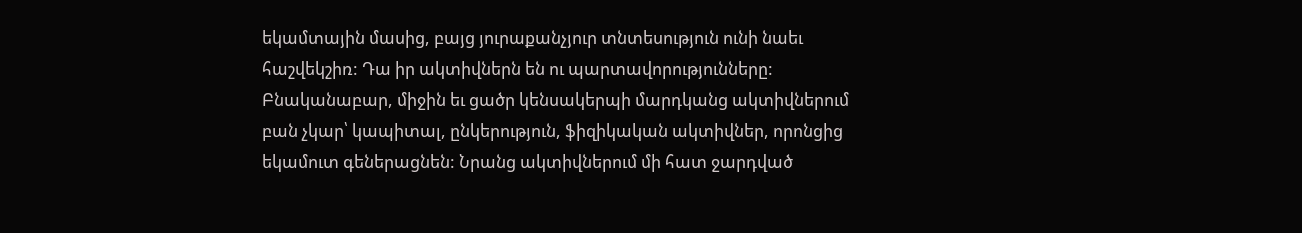եկամտային մասից, բայց յուրաքանչյուր տնտեսություն ունի նաեւ հաշվեկշիռ: Դա իր ակտիվներն են ու պարտավորությունները: Բնականաբար, միջին եւ ցածր կենսակերպի մարդկանց ակտիվներում բան չկար՝ կապիտալ, ընկերություն, ֆիզիկական ակտիվներ, որոնցից եկամուտ գեներացնեն: Նրանց ակտիվներում մի հատ ջարդված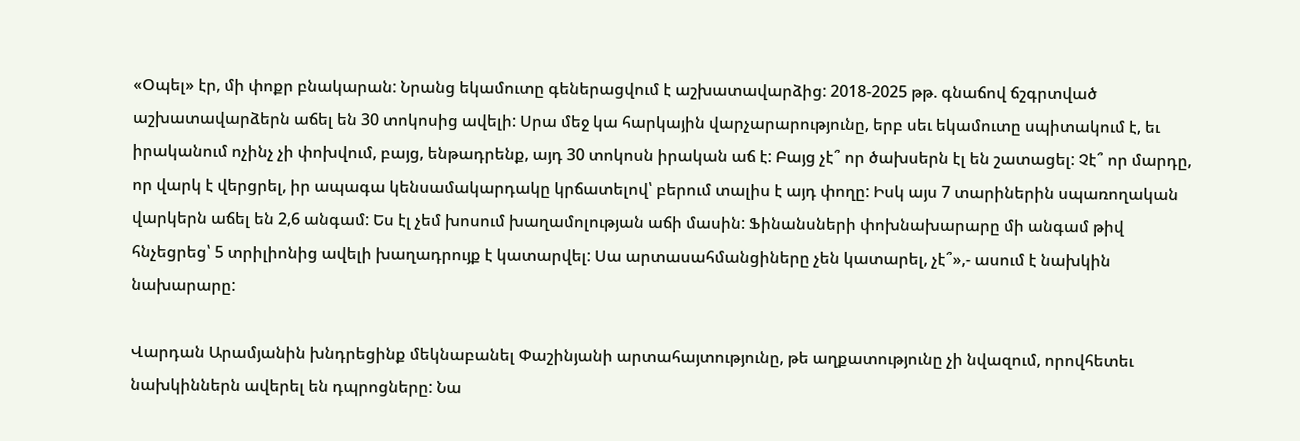«Օպել» էր, մի փոքր բնակարան: Նրանց եկամուտը գեներացվում է աշխատավարձից: 2018-2025 թթ. գնաճով ճշգրտված աշխատավարձերն աճել են 30 տոկոսից ավելի: Սրա մեջ կա հարկային վարչարարությունը, երբ սեւ եկամուտը սպիտակում է, եւ իրականում ոչինչ չի փոխվում, բայց, ենթադրենք, այդ 30 տոկոսն իրական աճ է: Բայց չէ՞ որ ծախսերն էլ են շատացել: Չէ՞ որ մարդը, որ վարկ է վերցրել, իր ապագա կենսամակարդակը կրճատելով՝ բերում տալիս է այդ փողը: Իսկ այս 7 տարիներին սպառողական վարկերն աճել են 2,6 անգամ: Ես էլ չեմ խոսում խաղամոլության աճի մասին: Ֆինանսների փոխնախարարը մի անգամ թիվ հնչեցրեց՝ 5 տրիլիոնից ավելի խաղադրույք է կատարվել: Սա արտասահմանցիները չեն կատարել, չէ՞»,- ասում է նախկին նախարարը:

Վարդան Արամյանին խնդրեցինք մեկնաբանել Փաշինյանի արտահայտությունը, թե աղքատությունը չի նվազում, որովհետեւ նախկիններն ավերել են դպրոցները: Նա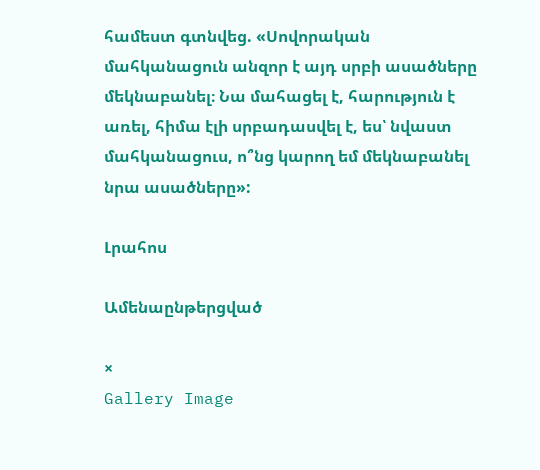համեստ գտնվեց. «Սովորական մահկանացուն անզոր է այդ սրբի ասածները մեկնաբանել։ Նա մահացել է, հարություն է առել, հիմա էլի սրբադասվել է, ես՝ նվաստ մահկանացուս, ո՞նց կարող եմ մեկնաբանել նրա ասածները»:

Լրահոս

Ամենաընթերցված

×
Gallery Image